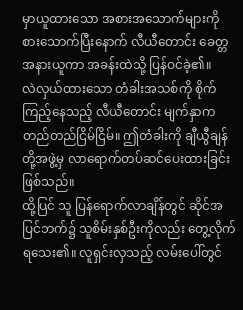မှာယူထားသော အစားအသောက်များကို စားသောက်ပြီးနောက် လီယီတောင်း ခေတ္တအနားယူကာ အခန်းထဲသို့ ပြန်ဝင်ခဲ့၏။
လဲလှယ်ထားသော တံခါးအသစ်ကို စိုက်ကြည့်နေသည့် လီယီတောင်း မျက်နှာက တည်တည်ငြိမ်ငြိမ်။ ဤတံခါးကို ချီယွီချန်တို့အဖွဲ့မှ လာရောက်တပ်ဆင်ပေးထားခြင်း ဖြစ်သည်။
ထို့ပြင် သူ ပြန်ရောက်လာချိန်တွင် ဆိုင်အပြင်ဘက်၌ သူစိမ်းနှစ်ဦးကိုလည်း တွေ့လိုက်ရသေး၏။ လူရှင်းလှသည့် လမ်းပေါ်တွင်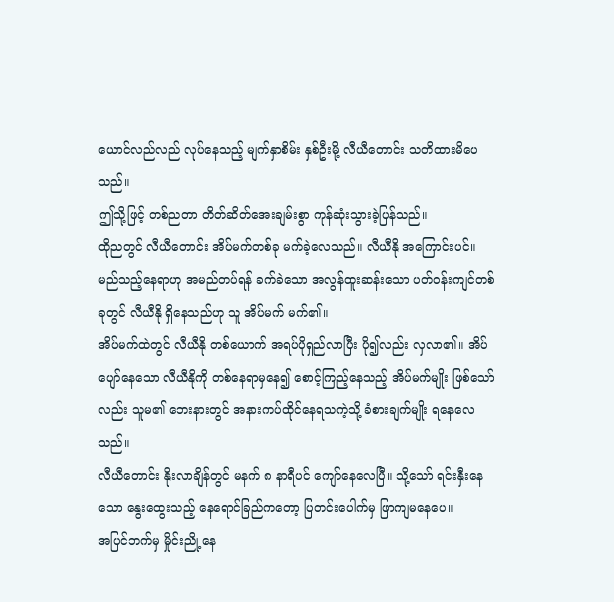ယောင်လည်လည် လုပ်နေသည့် မျက်နှာစိမ်း နှစ်ဦးမို့ လီယီတောင်း သတိထားမိပေသည်။
ဤသို့ဖြင့် တစ်ညတာ တိတ်ဆိတ်အေးချမ်းစွာ ကုန်ဆုံးသွားခဲ့ပြန်သည်။
ထိုညတွင် လီယီတောင်း အိပ်မက်တစ်ခု မက်ခဲ့လေသည်။ လီယီနို အကြောင်းပင်။
မည်သည့်နေရာဟု အမည်တပ်ရန် ခက်ခဲသော အလွန်ထူးဆန်းသော ပတ်ဝန်းကျင်တစ်ခုတွင် လီယီနို ရှိနေသည်ဟု သူ အိပ်မက် မက်၏။
အိပ်မက်ထဲတွင် လီယီနို တစ်ယောက် အရပ်ပိုရှည်လာပြီး ပို၍လည်း လှလာ၏။ အိပ်ပျော်နေသော လီယီနိုကို တစ်နေရာမှနေ၍ စောင့်ကြည့်နေသည့် အိပ်မက်မျိုး ဖြစ်သော်လည်း သူမ၏ ဘေးနားတွင် အနားကပ်ထိုင်နေရသကဲ့သို့ ခံစားချက်မျိုး ရနေလေသည်။
လီယီတောင်း နိုးလာချိန်တွင် မနက် ၈ နာရီပင် ကျော်နေလေပြီ။ သို့သော် ရင်းနှီးနေသော နွေးထွေးသည့် နေရောင်ခြည်ကတော့ ပြတင်းပေါက်မှ ဖြာကျမနေပေ။
အပြင်ဘက်မှ မှိုင်းညို့နေ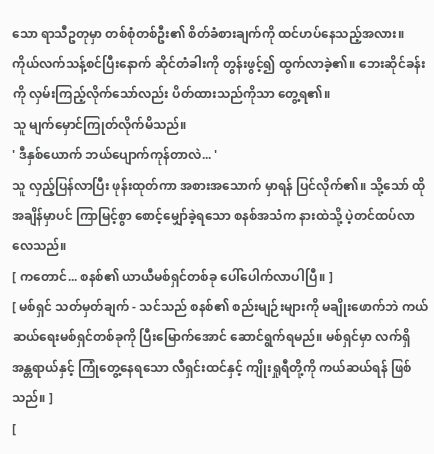သော ရာသီဥတုမှာ တစ်စုံတစ်ဦး၏ စိတ်ခံစားချက်ကို ထင်ဟပ်နေသည့်အလား။ ကိုယ်လက်သန့်စင်ပြီးနောက် ဆိုင်တံခါးကို တွန်းဖွင့်၍ ထွက်လာခဲ့၏။ ဘေးဆိုင်ခန်းကို လှမ်းကြည့်လိုက်သော်လည်း ပိတ်ထားသည်ကိုသာ တွေ့ရ၏။
သူ မျက်မှောင်ကြုတ်လိုက်မိသည်။
' ဒီနှစ်ယောက် ဘယ်ပျောက်ကုန်တာလဲ... '
သူ လှည့်ပြန်လာပြီး ဖုန်းထုတ်ကာ အစားအသောက် မှာရန် ပြင်လိုက်၏။ သို့သော် ထိုအချိန်မှာပင် ကြာမြင့်စွာ စောင့်မျှော်ခဲ့ရသော စနစ်အသံက နားထဲသို့ ပဲ့တင်ထပ်လာလေသည်။
[ ကတောင်... စနစ်၏ ယာယီမစ်ရှင်တစ်ခု ပေါ်ပေါက်လာပါပြီ။ ]
[ မစ်ရှင် သတ်မှတ်ချက် - သင်သည် စနစ်၏ စည်းမျဉ်းများကို မချိုးဖောက်ဘဲ ကယ်ဆယ်ရေးမစ်ရှင်တစ်ခုကို ပြီးမြောက်အောင် ဆောင်ရွက်ရမည်။ မစ်ရှင်မှာ လက်ရှိ အန္တရာယ်နှင့် ကြုံတွေ့နေရသော လီရှင်းထင်နှင့် ကျိုးရှုရီတို့ကို ကယ်ဆယ်ရန် ဖြစ်သည်။ ]
[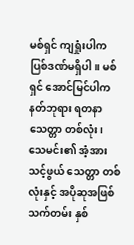မစ်ရှင် ကျရှုံးပါက ပြစ်ဒဏ်မရှိပါ။ မစ်ရှင် အောင်မြင်ပါက နတ်ဘုရား ရတနာသေတ္တာ တစ်လုံး၊ သေမင်း၏ အံ့အားသင့်ဖွယ် သေတ္တာ တစ်လုံးနှင့် အပိုဆုအဖြစ် သက်တမ်း နှစ်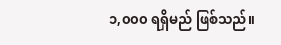၁,၀၀၀ ရရှိမည် ဖြစ်သည်။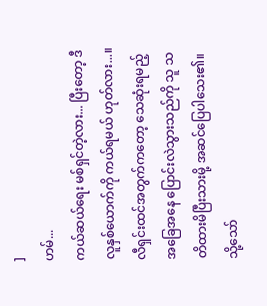]
ဟမ်...
ကယ်ဆယ်ရေး မစ်ရှင်တဲ့လား... ပြီးတော့ ဒီလူနှစ်ယောက်ကို ကယ်ရမယ် ဟုတ်လား...။
လီရှင်းထင်အတွက်ကတော့ သေဆုံးရမည့် အခြေအနေ ပြောင်းလဲသွားသည်ကို သူ သတိထားမိပြီးသားမို့ အဆင်ပြေပါသေး၏။ သို့သော်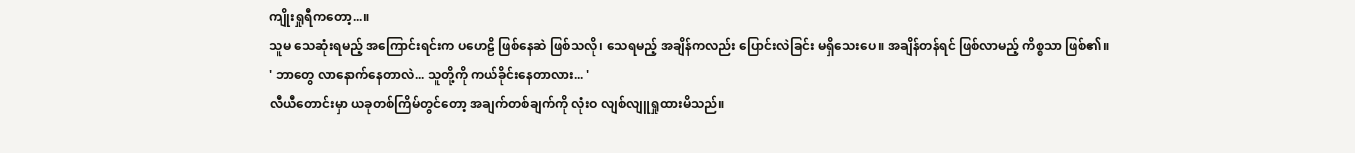ကျိုးရှုရီကတော့...။
သူမ သေဆုံးရမည့် အကြောင်းရင်းက ပဟေဠိ ဖြစ်နေဆဲ ဖြစ်သလို၊ သေရမည့် အချိန်ကလည်း ပြောင်းလဲခြင်း မရှိသေးပေ။ အချိန်တန်ရင် ဖြစ်လာမည့် ကိစ္စသာ ဖြစ်၏။
' ဘာတွေ လာနောက်နေတာလဲ... သူတို့ကို ကယ်ခိုင်းနေတာလား... '
လီယီတောင်းမှာ ယခုတစ်ကြိမ်တွင်တော့ အချက်တစ်ချက်ကို လုံးဝ လျစ်လျူရှုထားမိသည်။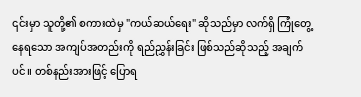၎င်းမှာ သူတို့၏ စကားထဲမှ "ကယ်ဆယ်ရေး" ဆိုသည်မှာ လက်ရှိ ကြုံတွေ့နေရသော အကျပ်အတည်းကို ရည်ညွှန်းခြင်း ဖြစ်သည်ဆိုသည့် အချက်ပင်။ တစ်နည်းအားဖြင့် ပြောရ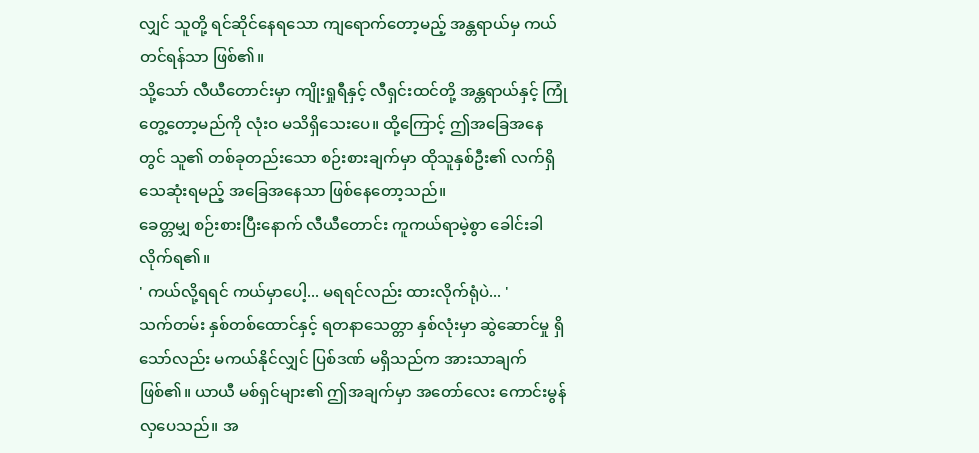လျှင် သူတို့ ရင်ဆိုင်နေရသော ကျရောက်တော့မည့် အန္တရာယ်မှ ကယ်တင်ရန်သာ ဖြစ်၏။
သို့သော် လီယီတောင်းမှာ ကျိုးရှုရီနှင့် လီရှင်းထင်တို့ အန္တရာယ်နှင့် ကြုံတွေ့တော့မည်ကို လုံးဝ မသိရှိသေးပေ။ ထို့ကြောင့် ဤအခြေအနေတွင် သူ၏ တစ်ခုတည်းသော စဉ်းစားချက်မှာ ထိုသူနှစ်ဦး၏ လက်ရှိ သေဆုံးရမည့် အခြေအနေသာ ဖြစ်နေတော့သည်။
ခေတ္တမျှ စဉ်းစားပြီးနောက် လီယီတောင်း ကူကယ်ရာမဲ့စွာ ခေါင်းခါလိုက်ရ၏။
' ကယ်လို့ရရင် ကယ်မှာပေါ့... မရရင်လည်း ထားလိုက်ရုံပဲ... '
သက်တမ်း နှစ်တစ်ထောင်နှင့် ရတနာသေတ္တာ နှစ်လုံးမှာ ဆွဲဆောင်မှု ရှိသော်လည်း မကယ်နိုင်လျှင် ပြစ်ဒဏ် မရှိသည်က အားသာချက် ဖြစ်၏။ ယာယီ မစ်ရှင်များ၏ ဤအချက်မှာ အတော်လေး ကောင်းမွန်လှပေသည်။ အ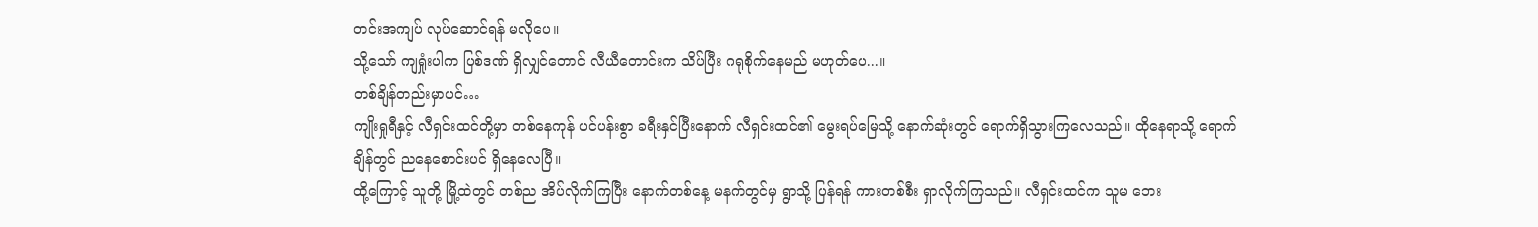တင်းအကျပ် လုပ်ဆောင်ရန် မလိုပေ။
သို့သော် ကျရှုံးပါက ပြစ်ဒဏ် ရှိလျှင်တောင် လီယီတောင်းက သိပ်ပြီး ဂရုစိုက်နေမည် မဟုတ်ပေ...။
တစ်ချိန်တည်းမှာပင်…
ကျိုးရှုရီနှင့် လီရှင်းထင်တို့မှာ တစ်နေကုန် ပင်ပန်းစွာ ခရီးနှင်ပြီးနောက် လီရှင်းထင်၏ မွေးရပ်မြေသို့ နောက်ဆုံးတွင် ရောက်ရှိသွားကြလေသည်။ ထိုနေရာသို့ ရောက်ချိန်တွင် ညနေစောင်းပင် ရှိနေလေပြီ။
ထို့ကြောင့် သူတို့ မြို့ထဲတွင် တစ်ည အိပ်လိုက်ကြပြီး နောက်တစ်နေ့ မနက်တွင်မှ ရွာသို့ ပြန်ရန် ကားတစ်စီး ရှာလိုက်ကြသည်။ လီရှင်းထင်က သူမ ဘေး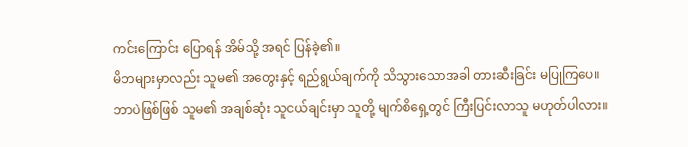ကင်းကြောင်း ပြောရန် အိမ်သို့ အရင် ပြန်ခဲ့၏။
မိဘများမှာလည်း သူမ၏ အတွေးနှင့် ရည်ရွယ်ချက်ကို သိသွားသောအခါ တားဆီးခြင်း မပြုကြပေ။
ဘာပဲဖြစ်ဖြစ် သူမ၏ အချစ်ဆုံး သူငယ်ချင်းမှာ သူတို့ မျက်စိရှေ့တွင် ကြီးပြင်းလာသူ မဟုတ်ပါလား။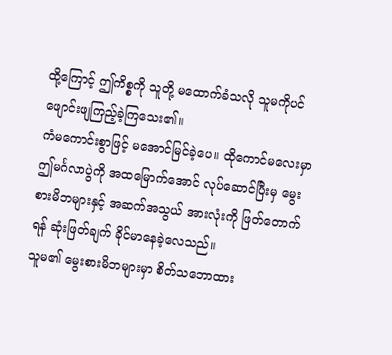ထို့ကြောင့် ဤကိစ္စကို သူတို့ မထောက်ခံသလို သူမကိုပင် ဖျောင်းဖျကြည့်ခဲ့ကြသေး၏။
ကံမကောင်းစွာဖြင့် မအောင်မြင်ခဲ့ပေ။ ထိုကောင်မလေးမှာ ဤမင်္ဂလာပွဲကို အထမြောက်အောင် လုပ်ဆောင်ပြီးမှ မွေးစားမိဘများနှင့် အဆက်အသွယ် အားလုံးကို ဖြတ်တောက်ရန် ဆုံးဖြတ်ချက် ခိုင်မာနေခဲ့လေသည်။
သူမ၏ မွေးစားမိဘများမှာ စိတ်သဘောထား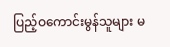ပြည့်ဝကောင်းမွန်သူများ မ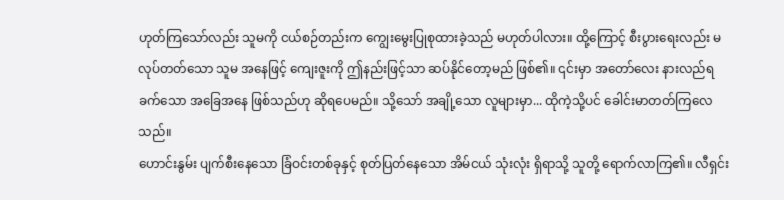ဟုတ်ကြသော်လည်း သူမကို ငယ်စဉ်တည်းက ကျွေးမွေးပြုစုထားခဲ့သည် မဟုတ်ပါလား။ ထို့ကြောင့် စီးပွားရေးလည်း မလုပ်တတ်သော သူမ အနေဖြင့် ကျေးဇူးကို ဤနည်းဖြင့်သာ ဆပ်နိုင်တော့မည် ဖြစ်၏။ ၎င်းမှာ အတော်လေး နားလည်ရခက်သော အခြေအနေ ဖြစ်သည်ဟု ဆိုရပေမည်။ သို့သော် အချို့သော လူများမှာ... ထိုကဲ့သို့ပင် ခေါင်းမာတတ်ကြလေသည်။
ဟောင်းနွမ်း ပျက်စီးနေသော ခြံဝင်းတစ်ခုနှင့် စုတ်ပြတ်နေသော အိမ်ငယ် သုံးလုံး ရှိရာသို့ သူတို့ ရောက်လာကြ၏။ လီရှင်း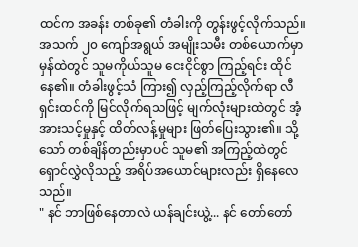ထင်က အခန်း တစ်ခု၏ တံခါးကို တွန်းဖွင့်လိုက်သည်။
အသက် ၂၀ ကျော်အရွယ် အမျိုးသမီး တစ်ယောက်မှာ မှန်ထဲတွင် သူမကိုယ်သူမ ငေးငိုင်စွာ ကြည့်ရင်း ထိုင်နေ၏။ တံခါးဖွင့်သံ ကြား၍ လှည့်ကြည့်လိုက်ရာ လီရှင်းထင်ကို မြင်လိုက်ရသဖြင့် မျက်လုံးများထဲတွင် အံ့အားသင့်မှုနှင့် ထိတ်လန့်မှုများ ဖြတ်ပြေးသွား၏။ သို့သော် တစ်ချိန်တည်းမှာပင် သူမ၏ အကြည့်ထဲတွင် ရှောင်လွှဲလိုသည့် အရိပ်အယောင်များလည်း ရှိနေလေသည်။
" နင် ဘာဖြစ်နေတာလဲ ယန်ချင်းယွဲ့... နင် တော်တော်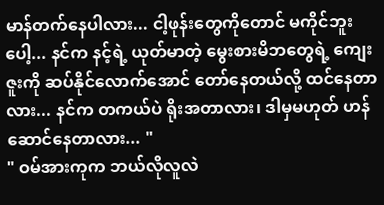မာန်တက်နေပါလား... ငါ့ဖုန်းတွေကိုတောင် မကိုင်ဘူးပေါ့... နင်က နင့်ရဲ့ ယုတ်မာတဲ့ မွေးစားမိဘတွေရဲ့ ကျေးဇူးကို ဆပ်နိုင်လောက်အောင် တော်နေတယ်လို့ ထင်နေတာလား... နင်က တကယ်ပဲ ရိုးအတာလား၊ ဒါမှမဟုတ် ဟန်ဆောင်နေတာလား... "
" ဝမ်အားကုက ဘယ်လိုလူလဲ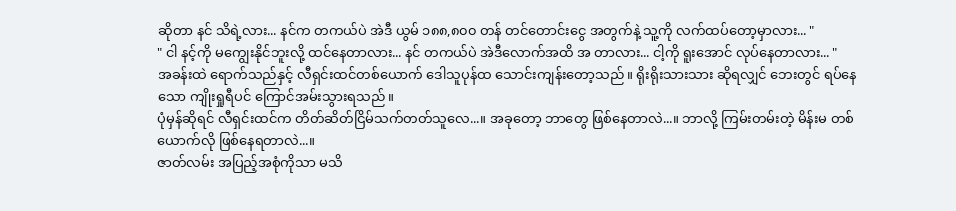ဆိုတာ နင် သိရဲ့လား... နင်က တကယ်ပဲ အဲဒီ ယွမ် ၁၈၈,၈၀၀ တန် တင်တောင်းငွေ အတွက်နဲ့ သူ့ကို လက်ထပ်တော့မှာလား... "
" ငါ နင့်ကို မကျွေးနိုင်ဘူးလို့ ထင်နေတာလား... နင် တကယ်ပဲ အဲဒီလောက်အထိ အ တာလား... ငါ့ကို ရူးအောင် လုပ်နေတာလား... "
အခန်းထဲ ရောက်သည်နှင့် လီရှင်းထင်တစ်ယောက် ဒေါသူပုန်ထ သောင်းကျန်းတော့သည်။ ရိုးရိုးသားသား ဆိုရလျှင် ဘေးတွင် ရပ်နေသော ကျိုးရှုရီပင် ကြောင်အမ်းသွားရသည်။
ပုံမှန်ဆိုရင် လီရှင်းထင်က တိတ်ဆိတ်ငြိမ်သက်တတ်သူလေ...။ အခုတော့ ဘာတွေ ဖြစ်နေတာလဲ...။ ဘာလို့ ကြမ်းတမ်းတဲ့ မိန်းမ တစ်ယောက်လို ဖြစ်နေရတာလဲ...။
ဇာတ်လမ်း အပြည့်အစုံကိုသာ မသိ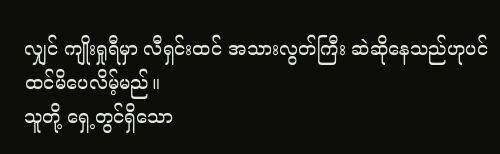လျှင် ကျိုးရှုရီမှာ လီရှင်းထင် အသားလွတ်ကြီး ဆဲဆိုနေသည်ဟုပင် ထင်မိပေလိမ့်မည်။
သူတို့ ရှေ့တွင်ရှိသော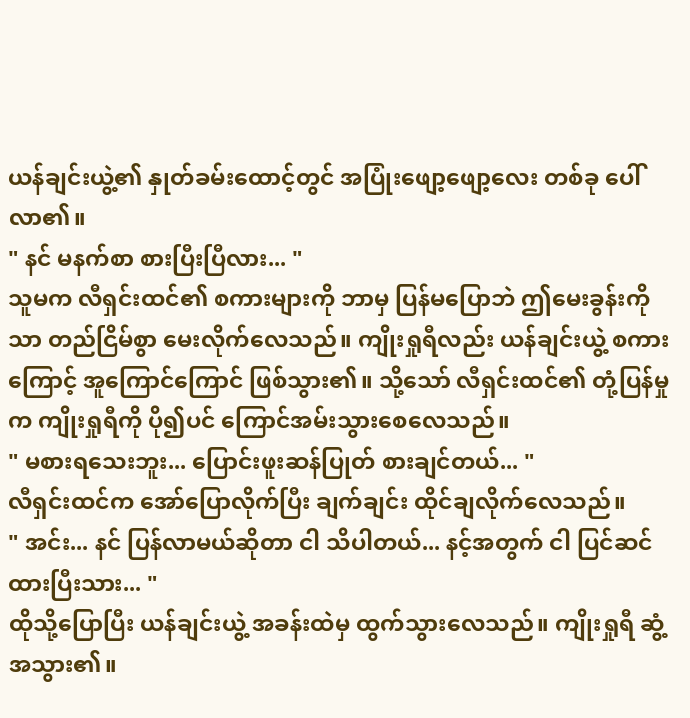ယန်ချင်းယွဲ့၏ နှုတ်ခမ်းထောင့်တွင် အပြုံးဖျော့ဖျော့လေး တစ်ခု ပေါ်လာ၏။
" နင် မနက်စာ စားပြီးပြီလား... "
သူမက လီရှင်းထင်၏ စကားများကို ဘာမှ ပြန်မပြောဘဲ ဤမေးခွန်းကိုသာ တည်ငြိမ်စွာ မေးလိုက်လေသည်။ ကျိုးရှုရီလည်း ယန်ချင်းယွဲ့ စကားကြောင့် အူကြောင်ကြောင် ဖြစ်သွား၏။ သို့သော် လီရှင်းထင်၏ တုံ့ပြန်မှုက ကျိုးရှုရီကို ပို၍ပင် ကြောင်အမ်းသွားစေလေသည်။
" မစားရသေးဘူး... ပြောင်းဖူးဆန်ပြုတ် စားချင်တယ်... "
လီရှင်းထင်က အော်ပြောလိုက်ပြီး ချက်ချင်း ထိုင်ချလိုက်လေသည်။
" အင်း... နင် ပြန်လာမယ်ဆိုတာ ငါ သိပါတယ်... နင့်အတွက် ငါ ပြင်ဆင်ထားပြီးသား... "
ထိုသို့ပြောပြီး ယန်ချင်းယွဲ့ အခန်းထဲမှ ထွက်သွားလေသည်။ ကျိုးရှုရီ ဆွံ့အသွား၏။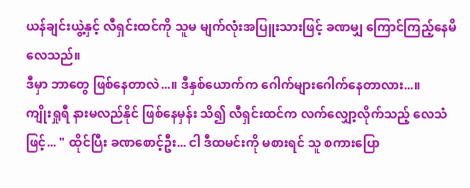ယန်ချင်းယွဲ့နှင့် လီရှင်းထင်ကို သူမ မျက်လုံးအပြူးသားဖြင့် ခဏမျှ ကြောင်ကြည့်နေမိလေသည်။
ဒီမှာ ဘာတွေ ဖြစ်နေတာလဲ...။ ဒီနှစ်ယောက်က ဂေါက်များဂေါက်နေတာလား...။
ကျိုးရှုရီ နားမလည်နိုင် ဖြစ်နေမှန်း သိ၍ လီရှင်းထင်က လက်လျှော့လိုက်သည့် လေသံဖြင့်... " ထိုင်ပြီး ခဏစောင့်ဦး... ငါ ဒီထမင်းကို မစားရင် သူ စကားပြော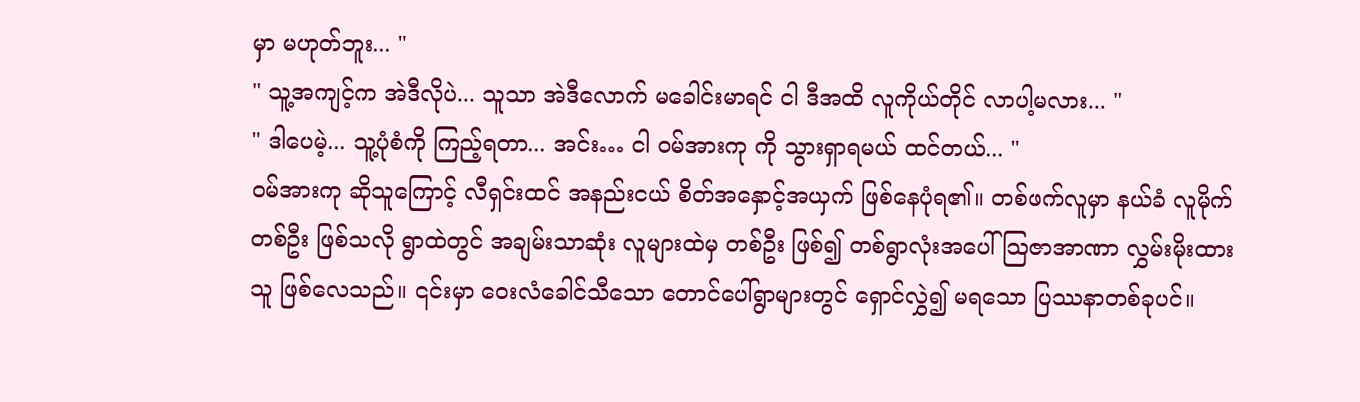မှာ မဟုတ်ဘူး... "
" သူ့အကျင့်က အဲဒီလိုပဲ... သူသာ အဲဒီလောက် မခေါင်းမာရင် ငါ ဒီအထိ လူကိုယ်တိုင် လာပါ့မလား... "
" ဒါပေမဲ့... သူ့ပုံစံကို ကြည့်ရတာ... အင်း… ငါ ဝမ်အားကု ကို သွားရှာရမယ် ထင်တယ်... "
ဝမ်အားကု ဆိုသူကြောင့် လီရှင်းထင် အနည်းငယ် စိတ်အနှောင့်အယှက် ဖြစ်နေပုံရ၏။ တစ်ဖက်လူမှာ နယ်ခံ လူမိုက်တစ်ဦး ဖြစ်သလို ရွာထဲတွင် အချမ်းသာဆုံး လူများထဲမှ တစ်ဦး ဖြစ်၍ တစ်ရွာလုံးအပေါ် သြဇာအာဏာ လွှမ်းမိုးထားသူ ဖြစ်လေသည်။ ၎င်းမှာ ဝေးလံခေါင်သီသော တောင်ပေါ်ရွာများတွင် ရှောင်လွှဲ၍ မရသော ပြဿနာတစ်ခုပင်။